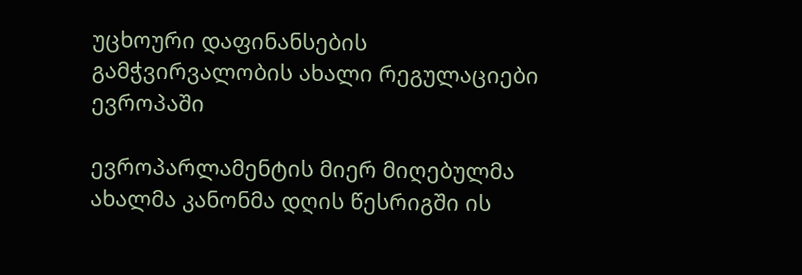უცხოური დაფინანსების გამჭვირვალობის ახალი რეგულაციები ევროპაში

ევროპარლამენტის მიერ მიღებულმა ახალმა კანონმა დღის წესრიგში ის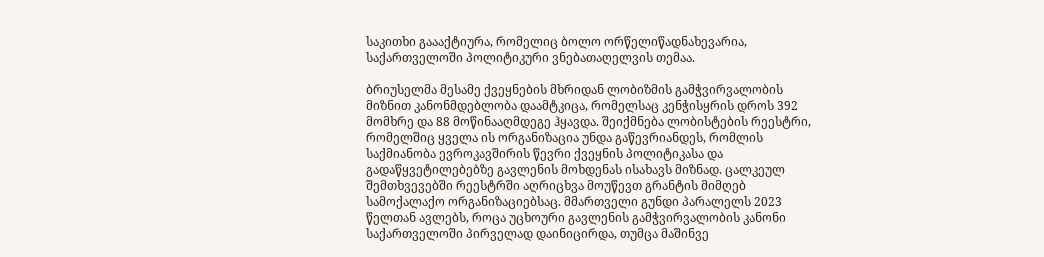საკითხი გაააქტიურა, რომელიც ბოლო ორწელიწადნახევარია, საქართველოში პოლიტიკური ვნებათაღელვის თემაა.

ბრიუსელმა მესამე ქვეყნების მხრიდან ლობიზმის გამჭვირვალობის მიზნით კანონმდებლობა დაამტკიცა, რომელსაც კენჭისყრის დროს 392 მომხრე და 88 მოწინააღმდეგე ჰყავდა. შეიქმნება ლობისტების რეესტრი, რომელშიც ყველა ის ორგანიზაცია უნდა გაწევრიანდეს, რომლის საქმიანობა ევროკავშირის წევრი ქვეყნის პოლიტიკასა და გადაწყვეტილებებზე გავლენის მოხდენას ისახავს მიზნად. ცალკეულ შემთხვევებში რეესტრში აღრიცხვა მოუწევთ გრანტის მიმღებ სამოქალაქო ორგანიზაციებსაც. მმართველი გუნდი პარალელს 2023 წელთან ავლებს, როცა უცხოური გავლენის გამჭვირვალობის კანონი საქართველოში პირველად დაინიცირდა, თუმცა მაშინვე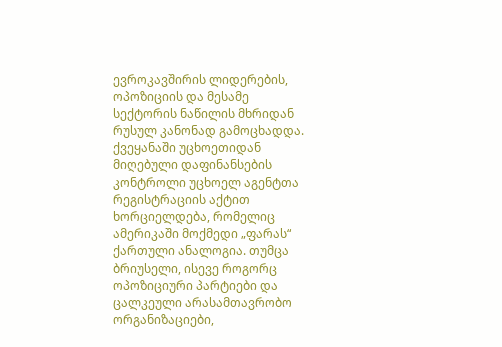ევროკავშირის ლიდერების, ოპოზიციის და მესამე სექტორის ნაწილის მხრიდან რუსულ კანონად გამოცხადდა. ქვეყანაში უცხოეთიდან მიღებული დაფინანსების კონტროლი უცხოელ აგენტთა რეგისტრაციის აქტით ხორციელდება, რომელიც ამერიკაში მოქმედი „ფარას“ ქართული ანალოგია. თუმცა ბრიუსელი, ისევე როგორც ოპოზიციური პარტიები და ცალკეული არასამთავრობო ორგანიზაციები,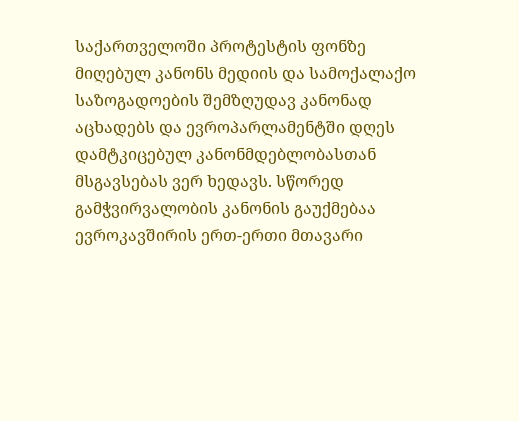საქართველოში პროტესტის ფონზე მიღებულ კანონს მედიის და სამოქალაქო საზოგადოების შემზღუდავ კანონად აცხადებს და ევროპარლამენტში დღეს დამტკიცებულ კანონმდებლობასთან მსგავსებას ვერ ხედავს. სწორედ გამჭვირვალობის კანონის გაუქმებაა ევროკავშირის ერთ-ერთი მთავარი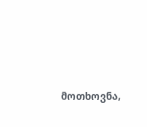მოთხოვნა,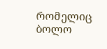რომელიც ბოლო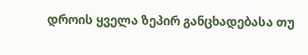დროის ყველა ზეპირ განცხადებასა თუ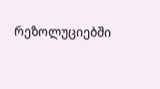რეზოლუციებში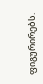ფიგურირებს.